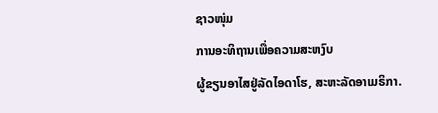ຊາວໜຸ່ມ
ການອະທິຖານເພື່ອຄວາມສະຫງົບ
ຜູ້ຂຽນອາໄສຢູ່ລັດໄອດາໂຮ, ສະຫະລັດອາເມຣິກາ.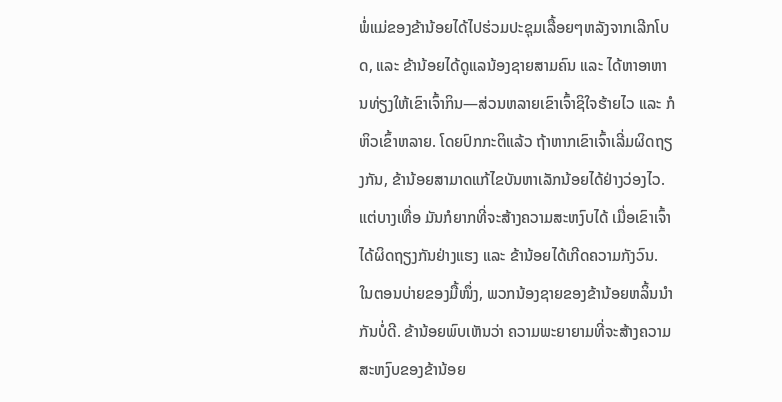ພໍ່ແມ່ຂອງຂ້ານ້ອຍໄດ້ໄປຮ່ວມປະຊຸມເລື້ອຍໆຫລັງຈາກເລີກໂບດ, ແລະ ຂ້ານ້ອຍໄດ້ດູແລນ້ອງຊາຍສາມຄົນ ແລະ ໄດ້ຫາອາຫານທ່ຽງໃຫ້ເຂົາເຈົ້າກິນ—ສ່ວນຫລາຍເຂົາເຈົ້າຊິໃຈຮ້າຍໄວ ແລະ ກໍຫິວເຂົ້າຫລາຍ. ໂດຍປົກກະຕິແລ້ວ ຖ້າຫາກເຂົາເຈົ້າເລີ່ມຜິດຖຽງກັນ, ຂ້ານ້ອຍສາມາດແກ້ໄຂບັນຫາເລັກນ້ອຍໄດ້ຢ່າງວ່ອງໄວ. ແຕ່ບາງເທື່ອ ມັນກໍຍາກທີ່ຈະສ້າງຄວາມສະຫງົບໄດ້ ເມື່ອເຂົາເຈົ້າໄດ້ຜິດຖຽງກັນຢ່າງແຮງ ແລະ ຂ້ານ້ອຍໄດ້ເກີດຄວາມກັງວົນ.
ໃນຕອນບ່າຍຂອງມື້ໜຶ່ງ, ພວກນ້ອງຊາຍຂອງຂ້ານ້ອຍຫລິ້ນນຳກັນບໍ່ດີ. ຂ້ານ້ອຍພົບເຫັນວ່າ ຄວາມພະຍາຍາມທີ່ຈະສ້າງຄວາມສະຫງົບຂອງຂ້ານ້ອຍ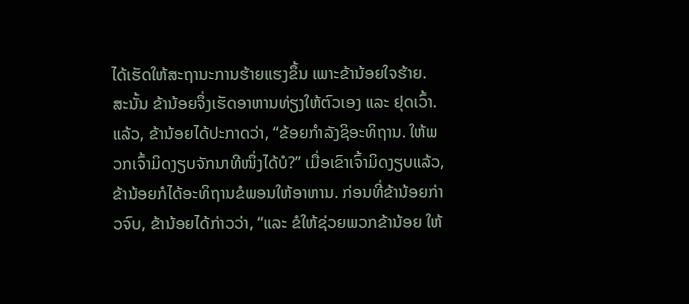ໄດ້ເຮັດໃຫ້ສະຖານະການຮ້າຍແຮງຂຶ້ນ ເພາະຂ້ານ້ອຍໃຈຮ້າຍ. ສະນັ້ນ ຂ້ານ້ອຍຈຶ່ງເຮັດອາຫານທ່ຽງໃຫ້ຕົວເອງ ແລະ ຢຸດເວົ້າ. ແລ້ວ, ຂ້ານ້ອຍໄດ້ປະກາດວ່າ, “ຂ້ອຍກຳລັງຊິອະທິຖານ. ໃຫ້ພວກເຈົ້າມິດງຽບຈັກນາທີໜຶ່ງໄດ້ບໍ?” ເມື່ອເຂົາເຈົ້າມິດງຽບແລ້ວ, ຂ້ານ້ອຍກໍໄດ້ອະທິຖານຂໍພອນໃຫ້ອາຫານ. ກ່ອນທີ່ຂ້ານ້ອຍກ່າວຈົບ, ຂ້ານ້ອຍໄດ້ກ່າວວ່າ, “ແລະ ຂໍໃຫ້ຊ່ວຍພວກຂ້ານ້ອຍ ໃຫ້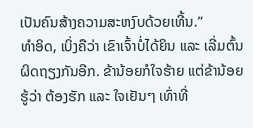ເປັນຄົນສ້າງຄວາມສະຫງົບດ້ວຍເທີ້ນ.”
ທຳອິດ, ເບິ່ງຄືວ່າ ເຂົາເຈົ້າບໍ່ໄດ້ຍິນ ແລະ ເລີ່ມຕົ້ນຜິດຖຽງກັນອີກ. ຂ້ານ້ອຍກໍໃຈຮ້າຍ ແຕ່ຂ້ານ້ອຍຮູ້ວ່າ ຕ້ອງຮັກ ແລະ ໃຈເຢັນໆ ເທົ່າທີ່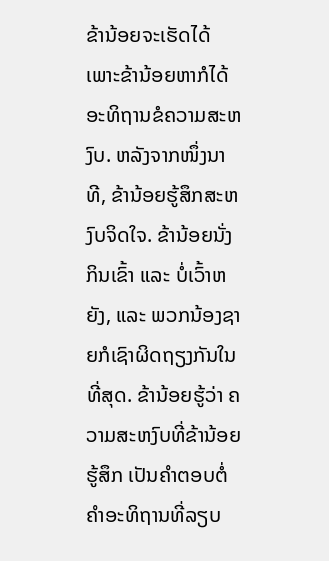ຂ້ານ້ອຍຈະເຮັດໄດ້ ເພາະຂ້ານ້ອຍຫາກໍໄດ້ອະທິຖານຂໍຄວາມສະຫງົບ. ຫລັງຈາກໜຶ່ງນາທີ, ຂ້ານ້ອຍຮູ້ສຶກສະຫງົບຈິດໃຈ. ຂ້ານ້ອຍນັ່ງກິນເຂົ້າ ແລະ ບໍ່ເວົ້າຫຍັງ, ແລະ ພວກນ້ອງຊາຍກໍເຊົາຜິດຖຽງກັນໃນທີ່ສຸດ. ຂ້ານ້ອຍຮູ້ວ່າ ຄວາມສະຫງົບທີ່ຂ້ານ້ອຍຮູ້ສຶກ ເປັນຄຳຕອບຕໍ່ຄຳອະທິຖານທີ່ລຽບ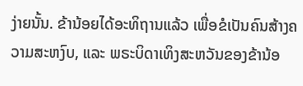ງ່າຍນັ້ນ. ຂ້ານ້ອຍໄດ້ອະທິຖານແລ້ວ ເພື່ອຂໍເປັນຄົນສ້າງຄວາມສະຫງົບ, ແລະ ພຣະບິດາເທິງສະຫວັນຂອງຂ້ານ້ອ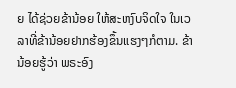ຍ ໄດ້ຊ່ວຍຂ້ານ້ອຍ ໃຫ້ສະຫງົບຈິດໃຈ ໃນເວລາທີ່ຂ້ານ້ອຍຢາກຮ້ອງຂຶ້ນແຮງໆກໍຕາມ. ຂ້ານ້ອຍຮູ້ວ່າ ພຣະອົງ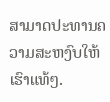ສາມາດປະທານຄວາມສະຫງົບໃຫ້ເຮົາແທ້ໆ.